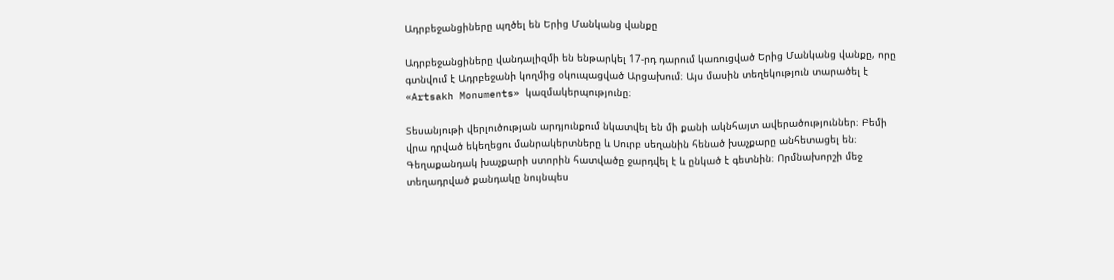Ադրբեջանցիները պղծել են Երից Մանկանց վանքը

Ադրբեջանցիները վանդալիզմի են ենթարկել 17-րդ դարում կառուցված Երից Մանկանց վանքը, որը գտնվում է Ադրբեջանի կողմից օկուպացված Արցախում։ Այս մասին տեղեկություն տարածել է «Artsakh Monuments» կազմակերպությունը։

Տեսանյութի վերլուծության արդյունքում նկատվել են մի քանի ակնհայտ ավերածություններ։ Բեմի վրա դրված եկեղեցու մանրակերտները և Սուրբ սեղանին հենած խաչքարը անհետացել են։ Գեղաքանդակ խաչքարի ստորին հատվածը ջարդվել է և ընկած է գետնին։ Որմնախորշի մեջ տեղադրված քանդակը նույնպես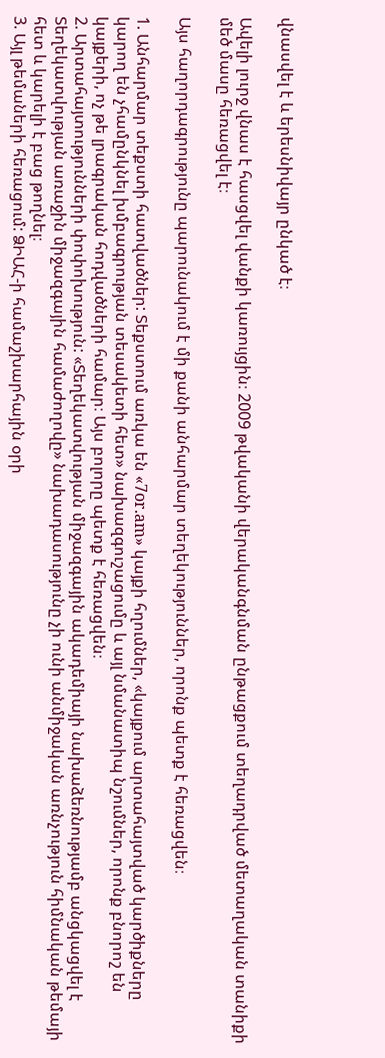վնասվել է և երեսնիվայր ընկած է։

Ավելի լուրջ վնաս է հասցվել վանքի կառույցին։ 2009 թվականի վերականգնման ընթացքում տեղադրված մետաղական տանիքի մեծ մասը հեռացվել է։

Այս հաղորդագրությունը պարունակում է մի քանի անհարմար տեղեկություններ, որոնք պետք է հեռացվեն։

1. Անհարմար տեքստի հատվածներ: Տեքստում առկա են «7or.am» կայքի հղումներ, «կայքում արտահայտված կարծիքները կարող են չհամընկնել խմբագրության տեսակետի հետ» նախազգուշացումը և այլ նմանատիպ նշումներ, որոնք բնորոշ են կայքերի, ոչ թե լրագրական հոդվածների համար։ Այս բոլորը պետք է հեռացվեն։
2. Արտահայտությունների փոփոխություն: «Տեղեկատվության միջազգային ակադեմիայի նախաձեռնությամբ անցկացվել է Տեղեկատվության առաջին միջազգային համաժողովը» նախադասությունը չի ունի անմիջական առնչություն հիմնական թեմայի հետ և կարելի է բաց թողնել։
3. Այլ թեմաների հեռացում: ՁԻԱՀ-ի համաշխարհային օրի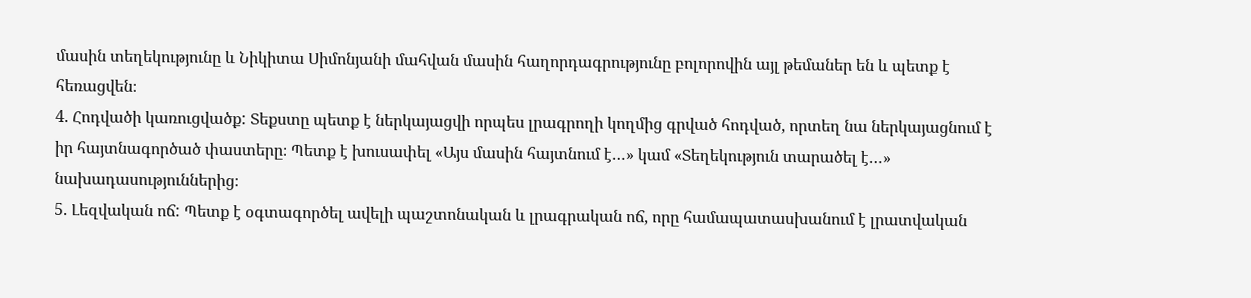մասին տեղեկությունը և Նիկիտա Սիմոնյանի մահվան մասին հաղորդագրությունը բոլորովին այլ թեմաներ են և պետք է հեռացվեն։
4. Հոդվածի կառուցվածք: Տեքստը պետք է ներկայացվի որպես լրագրողի կողմից գրված հոդված, որտեղ նա ներկայացնում է իր հայտնագործած փաստերը։ Պետք է խուսափել «Այս մասին հայտնում է…» կամ «Տեղեկություն տարածել է…» նախադասություններից։
5. Լեզվական ոճ: Պետք է օգտագործել ավելի պաշտոնական և լրագրական ոճ, որը համապատասխանում է լրատվական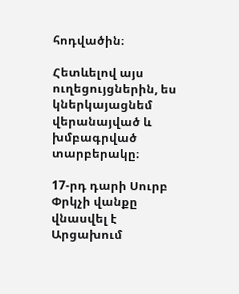հոդվածին։

Հետևելով այս ուղեցույցներին, ես կներկայացնեմ վերանայված և խմբագրված տարբերակը։

17-րդ դարի Սուրբ Փրկչի վանքը վնասվել է Արցախում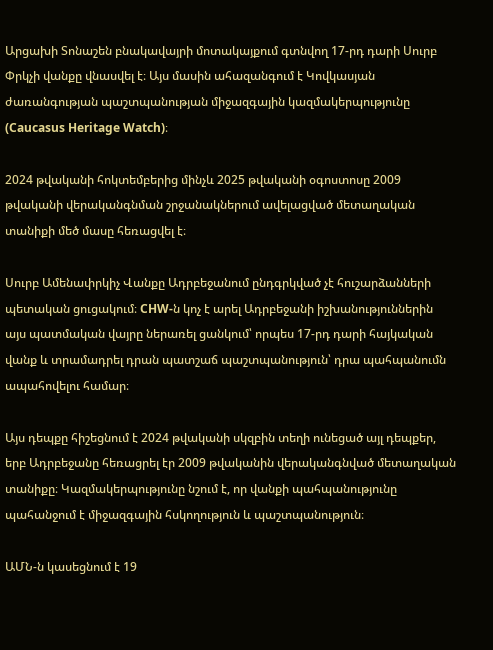Արցախի Տոնաշեն բնակավայրի մոտակայքում գտնվող 17-րդ դարի Սուրբ Փրկչի վանքը վնասվել է։ Այս մասին ահազանգում է Կովկասյան ժառանգության պաշտպանության միջազգային կազմակերպությունը (Caucasus Heritage Watch)։

2024 թվականի հոկտեմբերից մինչև 2025 թվականի օգոստոսը 2009 թվականի վերականգնման շրջանակներում ավելացված մետաղական տանիքի մեծ մասը հեռացվել է։

Սուրբ Ամենափրկիչ Վանքը Ադրբեջանում ընդգրկված չէ հուշարձանների պետական ցուցակում։ CHW-ն կոչ է արել Ադրբեջանի իշխանություններին այս պատմական վայրը ներառել ցանկում՝ որպես 17-րդ դարի հայկական վանք և տրամադրել դրան պատշաճ պաշտպանություն՝ դրա պահպանումն ապահովելու համար։

Այս դեպքը հիշեցնում է 2024 թվականի սկզբին տեղի ունեցած այլ դեպքեր, երբ Ադրբեջանը հեռացրել էր 2009 թվականին վերականգնված մետաղական տանիքը։ Կազմակերպությունը նշում է, որ վանքի պահպանությունը պահանջում է միջազգային հսկողություն և պաշտպանություն։

ԱՄՆ-ն կասեցնում է 19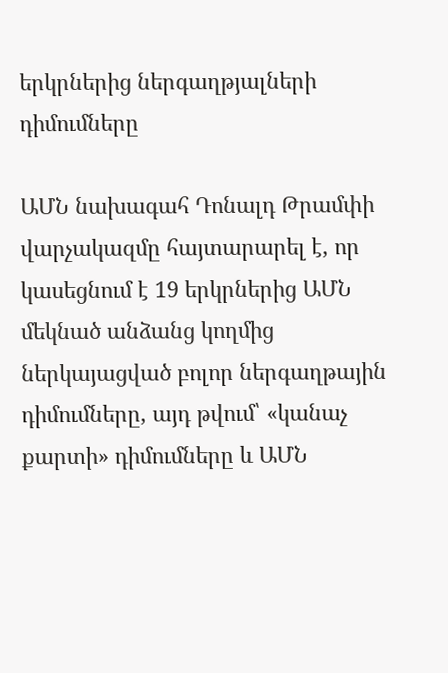երկրներից ներգաղթյալների դիմումները

ԱՄՆ նախագահ Դոնալդ Թրամփի վարչակազմը հայտարարել է, որ կասեցնում է 19 երկրներից ԱՄՆ մեկնած անձանց կողմից ներկայացված բոլոր ներգաղթային դիմումները, այդ թվում՝ «կանաչ քարտի» դիմումները և ԱՄՆ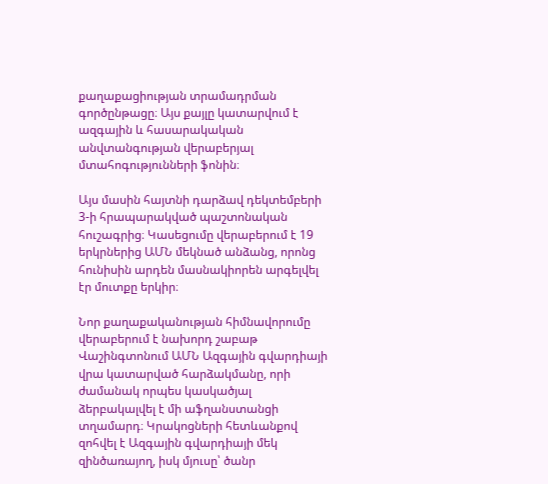քաղաքացիության տրամադրման գործընթացը։ Այս քայլը կատարվում է ազգային և հասարակական անվտանգության վերաբերյալ մտահոգությունների ֆոնին։

Այս մասին հայտնի դարձավ դեկտեմբերի 3-ի հրապարակված պաշտոնական հուշագրից։ Կասեցումը վերաբերում է 19 երկրներից ԱՄՆ մեկնած անձանց, որոնց հունիսին արդեն մասնակիորեն արգելվել էր մուտքը երկիր։

Նոր քաղաքականության հիմնավորումը վերաբերում է նախորդ շաբաթ Վաշինգտոնում ԱՄՆ Ազգային գվարդիայի վրա կատարված հարձակմանը, որի ժամանակ որպես կասկածյալ ձերբակալվել է մի աֆղանստանցի տղամարդ։ Կրակոցների հետևանքով զոհվել է Ազգային գվարդիայի մեկ զինծառայող, իսկ մյուսը՝ ծանր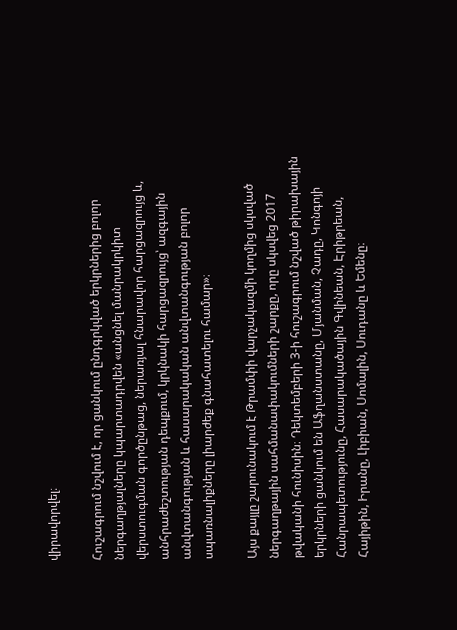վիրավորվել։

Հուշագրում նշվում է, որ ցանկում ընդգրկված երկրներից բոլոր ներգաղթյալները կպարտադրվեն «անցնել մանրակրկիտ վերստուգման գործընթաց, ներառյալ հնարավոր հարցազրույց և, անհրաժեշտության դեպքում, կրկնակի հարցազրույց՝ ազգային անվտանգության և հասարակական անվտանգության բոլոր սպառնալիքները լիարժեք գնահատելու համար»։

Այս քայլը շարունակում է Թրամփի վարչակազմի կողմից սկսված ներգաղթային սահմանափակումների շարքը, որը սկսվեց 2017 թվականի հունիսին։ Դեկտեմբերի 3-ի հուշագրում նշված թիրախային երկրների ցանկում են Աֆղանստանը, Մյանման, Չադը, Կոնգոյի Հանրապետությունը, Հասարակածային Գվինեան, Էրիթրեան, Հայիթին, Իրանը, Լիբիան, Սոմալին, Սուդանը և Եմենը։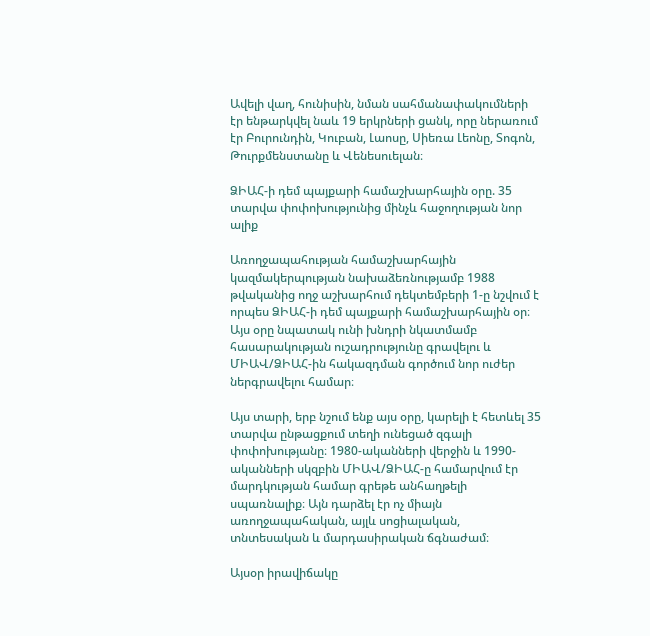Ավելի վաղ, հունիսին, նման սահմանափակումների էր ենթարկվել նաև 19 երկրների ցանկ, որը ներառում էր Բուրունդին, Կուբան, Լաոսը, Սիեռա Լեոնը, Տոգոն, Թուրքմենստանը և Վենեսուելան։

ՁԻԱՀ-ի դեմ պայքարի համաշխարհային օրը. 35 տարվա փոփոխությունից մինչև հաջողության նոր ալիք

Առողջապահության համաշխարհային կազմակերպության նախաձեռնությամբ 1988 թվականից ողջ աշխարհում դեկտեմբերի 1-ը նշվում է որպես ՁԻԱՀ-ի դեմ պայքարի համաշխարհային օր։ Այս օրը նպատակ ունի խնդրի նկատմամբ հասարակության ուշադրությունը գրավելու և ՄԻԱՎ/ՁԻԱՀ-ին հակազդման գործում նոր ուժեր ներգրավելու համար։

Այս տարի, երբ նշում ենք այս օրը, կարելի է հետևել 35 տարվա ընթացքում տեղի ունեցած զգալի փոփոխությանը։ 1980-ականների վերջին և 1990-ականների սկզբին ՄԻԱՎ/ՁԻԱՀ-ը համարվում էր մարդկության համար գրեթե անհաղթելի սպառնալիք։ Այն դարձել էր ոչ միայն առողջապահական, այլև սոցիալական, տնտեսական և մարդասիրական ճգնաժամ։

Այսօր իրավիճակը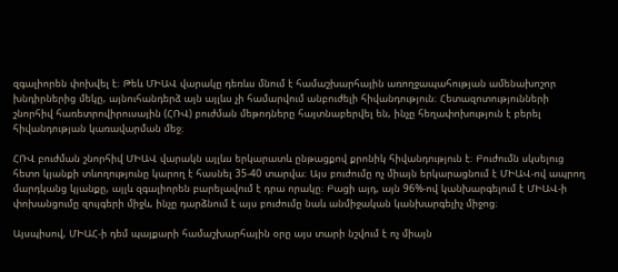զգալիորեն փոխվել է։ Թեև ՄԻԱՎ վարակը դեռևս մնում է համաշխարհային առողջապահության ամենախոշոր խնդիրներից մեկը, այնուհանդերձ այն այլևս չի համարվում անբուժելի հիվանդություն։ Հետազոտությունների շնորհիվ հառետրովիրուսային (ՀՌՎ) բուժման մեթոդները հայտնաբերվել են, ինչը հեղափոխություն է բերել հիվանդության կառավարման մեջ։

ՀՌՎ բուժման շնորհիվ ՄԻԱՎ վարակն այլևս երկարատև ընթացքով քրոնիկ հիվանդություն է։ Բուժումն սկսելուց հետո կյանքի տևողությունը կարող է հասնել 35-40 տարվա։ Այս բուժումը ոչ միայն երկարացնում է ՄԻԱՎ-ով ապրող մարդկանց կյանքը, այլև զգալիորեն բարելավում է դրա որակը։ Բացի այդ, այն 96%-ով կանխարգելում է ՄԻԱՎ-ի փոխանցումը զույգերի միջև, ինչը դարձնում է այս բուժումը նաև անմիջական կանխարգելիչ միջոց։

Այսպիսով, ՄԻԱՀ-ի դեմ պայքարի համաշխարհային օրը այս տարի նշվում է ոչ միայն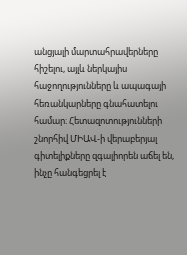անցյալի մարտահրավերները հիշելու, այլև ներկայիս հաջողությունները և ապագայի հեռանկարները գնահատելու համար։ Հետազոտությունների շնորհիվ ՄԻԱՎ-ի վերաբերյալ գիտելիքները զգալիորեն աճել են, ինչը հանգեցրել է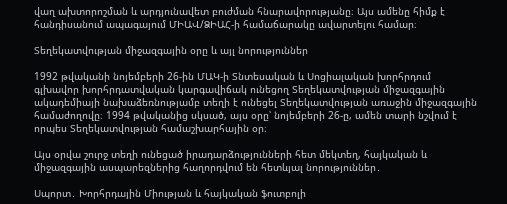վաղ ախտորոշման և արդյունավետ բուժման հնարավորությանը։ Այս ամենը հիմք է հանդիսանում ապագայում ՄԻԱՎ/ՁԻԱՀ-ի համաճարակը ավարտելու համար։

Տեղեկատվության միջազգային օրը և այլ նորություններ

1992 թվականի նոյեմբերի 26-ին ՄԱԿ-ի Տնտեսական և Սոցիալական խորհրդում գլխավոր խորհրդատվական կարգավիճակ ունեցող Տեղեկատվության միջազգային ակադեմիայի նախաձեռնությամբ տեղի է ունեցել Տեղեկատվության առաջին միջազգային համաժողովը։ 1994 թվականից սկսած, այս օրը՝ նոյեմբերի 26-ը, ամեն տարի նշվում է որպես Տեղեկատվության համաշխարհային օր։

Այս օրվա շուրջ տեղի ունեցած իրադարձությունների հետ մեկտեղ, հայկական և միջազգային ասպարեզներից հաղորդվում են հետևյալ նորություններ․

Սպորտ․ Խորհրդային Միության և հայկական ֆուտբոլի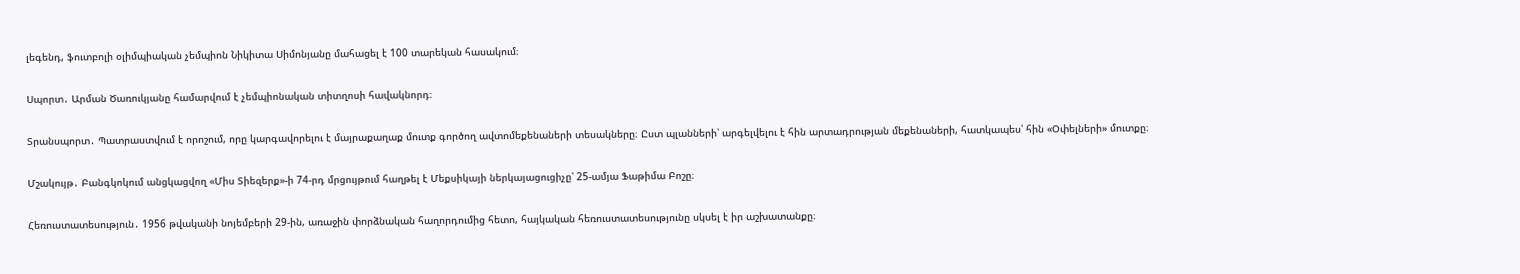լեգենդ, ֆուտբոլի օլիմպիական չեմպիոն Նիկիտա Սիմոնյանը մահացել է 100 տարեկան հասակում։

Սպորտ․ Արման Ծառուկյանը համարվում է չեմպիոնական տիտղոսի հավակնորդ։

Տրանսպորտ․ Պատրաստվում է որոշում, որը կարգավորելու է մայրաքաղաք մուտք գործող ավտոմեքենաների տեսակները։ Ըստ պլանների՝ արգելվելու է հին արտադրության մեքենաների, հատկապես՝ հին «Օփելների» մուտքը։

Մշակույթ․ Բանգկոկում անցկացվող «Միս Տիեզերք»-ի 74-րդ մրցույթում հաղթել է Մեքսիկայի ներկայացուցիչը՝ 25-ամյա Ֆաթիմա Բոշը։

Հեռուստատեսություն․ 1956 թվականի նոյեմբերի 29-ին, առաջին փորձնական հաղորդումից հետո, հայկական հեռուստատեսությունը սկսել է իր աշխատանքը։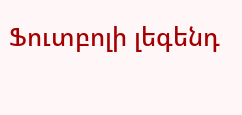Ֆուտբոլի լեգենդ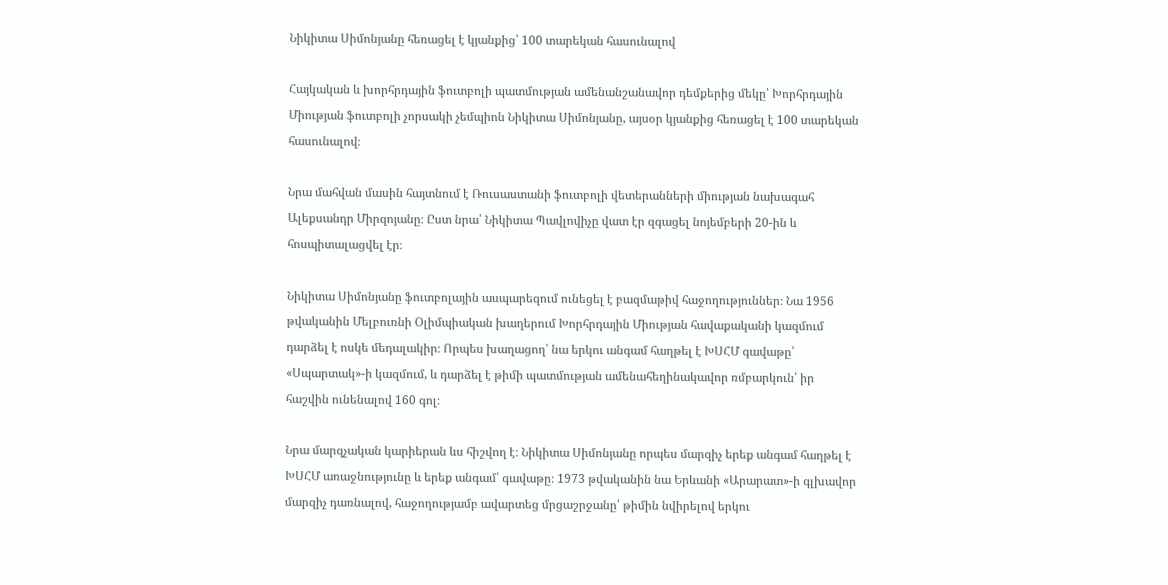Նիկիտա Սիմոնյանը հեռացել է կյանքից՝ 100 տարեկան հասունալով

Հայկական և խորհրդային ֆուտբոլի պատմության ամենանշանավոր դեմքերից մեկը՝ Խորհրդային Միության ֆուտբոլի չորսակի չեմպիոն Նիկիտա Սիմոնյանը, այսօր կյանքից հեռացել է 100 տարեկան հասունալով։

Նրա մահվան մասին հայտնում է Ռուսաստանի ֆուտբոլի վետերանների միության նախագահ Ալեքսանդր Միրզոյանը։ Ըստ նրա՝ Նիկիտա Պավլովիչը վատ էր զգացել նոյեմբերի 20-ին և հոսպիտալացվել էր։

Նիկիտա Սիմոնյանը ֆուտբոլային ասպարեզում ունեցել է բազմաթիվ հաջողություններ։ Նա 1956 թվականին Մելբուռնի Օլիմպիական խաղերում Խորհրդային Միության հավաքականի կազմում դարձել է ոսկե մեդալակիր։ Որպես խաղացող՝ նա երկու անգամ հաղթել է ԽՍՀՄ գավաթը՝ «Սպարտակ»-ի կազմում, և դարձել է թիմի պատմության ամենահեղինակավոր ռմբարկուն՝ իր հաշվին ունենալով 160 գոլ։

Նրա մարզչական կարիերան ևս հիշվող է։ Նիկիտա Սիմոնյանը որպես մարզիչ երեք անգամ հաղթել է ԽՍՀՄ առաջնությունը և երեք անգամ՝ գավաթը։ 1973 թվականին նա Երևանի «Արարատ»-ի գլխավոր մարզիչ դառնալով, հաջողությամբ ավարտեց մրցաշրջանը՝ թիմին նվիրելով երկու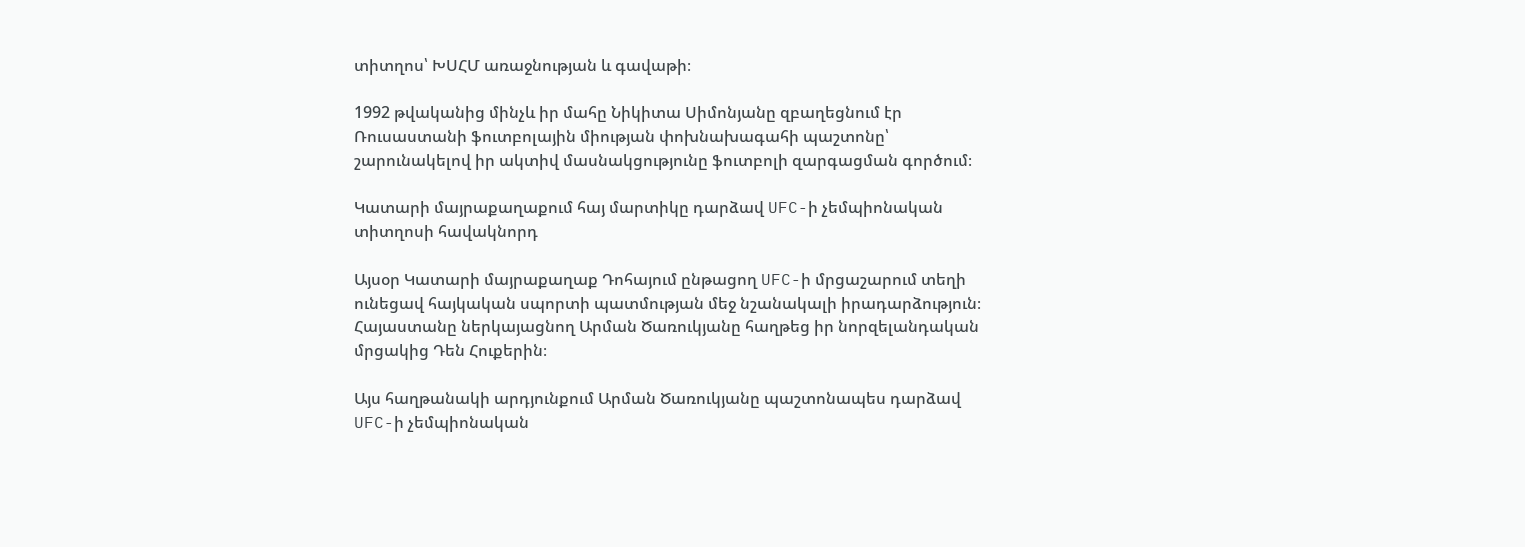տիտղոս՝ ԽՍՀՄ առաջնության և գավաթի։

1992 թվականից մինչև իր մահը Նիկիտա Սիմոնյանը զբաղեցնում էր Ռուսաստանի ֆուտբոլային միության փոխնախագահի պաշտոնը՝ շարունակելով իր ակտիվ մասնակցությունը ֆուտբոլի զարգացման գործում։

Կատարի մայրաքաղաքում հայ մարտիկը դարձավ UFC-ի չեմպիոնական տիտղոսի հավակնորդ

Այսօր Կատարի մայրաքաղաք Դոհայում ընթացող UFC-ի մրցաշարում տեղի ունեցավ հայկական սպորտի պատմության մեջ նշանակալի իրադարձություն։ Հայաստանը ներկայացնող Արման Ծառուկյանը հաղթեց իր նորզելանդական մրցակից Դեն Հուքերին։

Այս հաղթանակի արդյունքում Արման Ծառուկյանը պաշտոնապես դարձավ UFC-ի չեմպիոնական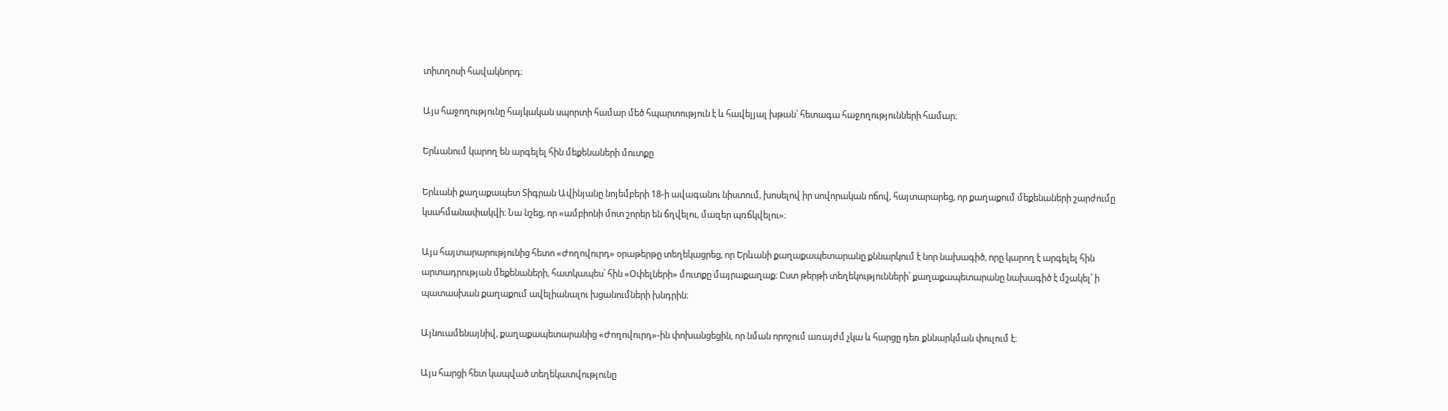տիտղոսի հավակնորդ։

Այս հաջողությունը հայկական սպորտի համար մեծ հպարտություն է և հավելյալ խթան՝ հետագա հաջողությունների համար։

Երևանում կարող են արգելել հին մեքենաների մուտքը

Երևանի քաղաքապետ Տիգրան Ավինյանը նոյեմբերի 18-ի ավագանու նիստում, խոսելով իր սովորական ոճով, հայտարարեց, որ քաղաքում մեքենաների շարժումը կսահմանափակվի։ Նա նշեց, որ «ամբիոնի մոտ շորեր են ճղվելու, մազեր պռճկվելու»։

Այս հայտարարությունից հետո «Ժողովուրդ» օրաթերթը տեղեկացրեց, որ Երևանի քաղաքապետարանը քննարկում է նոր նախագիծ, որը կարող է արգելել հին արտադրության մեքենաների, հատկապես՝ հին «Օփելների» մուտքը մայրաքաղաք։ Ըստ թերթի տեղեկությունների՝ քաղաքապետարանը նախագիծ է մշակել՝ ի պատասխան քաղաքում ավելիանալու խցանումների խնդրին։

Այնուամենայնիվ, քաղաքապետարանից «Ժողովուրդ»-ին փոխանցեցին, որ նման որոշում առայժմ չկա և հարցը դեռ քննարկման փուլում է։

Այս հարցի հետ կապված տեղեկատվությունը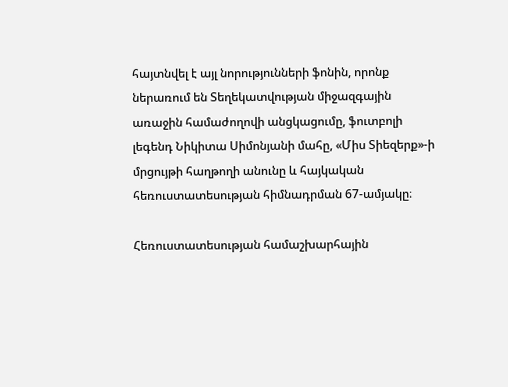հայտնվել է այլ նորությունների ֆոնին, որոնք ներառում են Տեղեկատվության միջազգային առաջին համաժողովի անցկացումը, ֆուտբոլի լեգենդ Նիկիտա Սիմոնյանի մահը, «Միս Տիեզերք»-ի մրցույթի հաղթողի անունը և հայկական հեռուստատեսության հիմնադրման 67-ամյակը։

Հեռուստատեսության համաշխարհային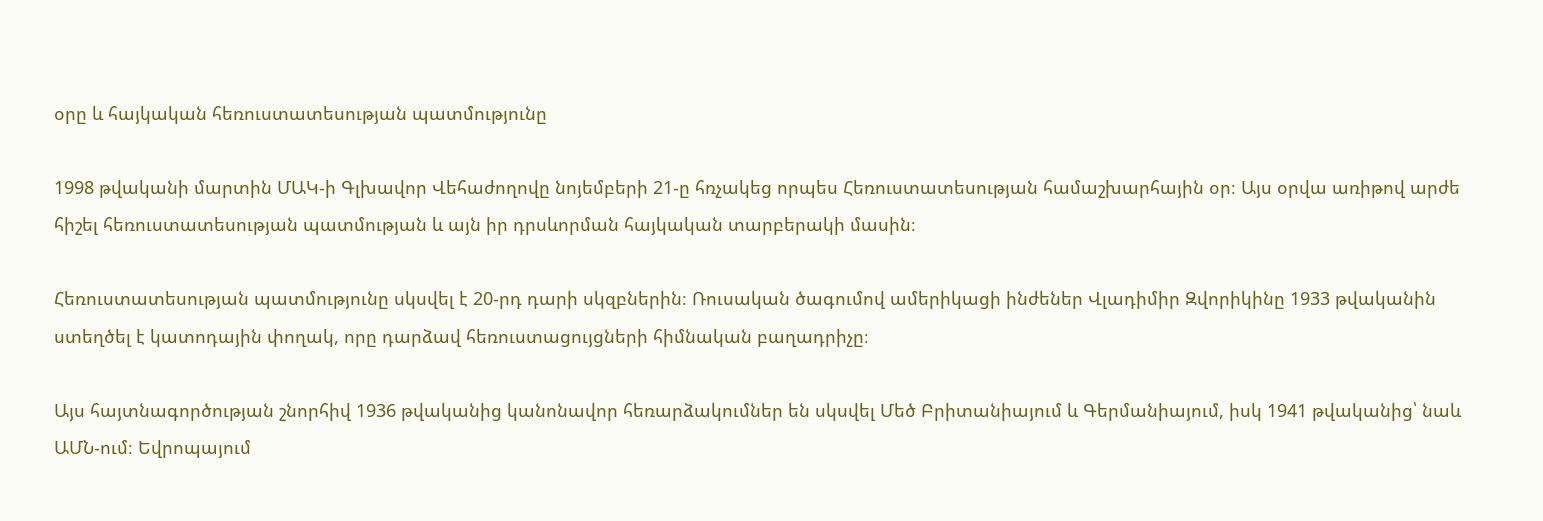օրը և հայկական հեռուստատեսության պատմությունը

1998 թվականի մարտին ՄԱԿ-ի Գլխավոր Վեհաժողովը նոյեմբերի 21-ը հռչակեց որպես Հեռուստատեսության համաշխարհային օր։ Այս օրվա առիթով արժե հիշել հեռուստատեսության պատմության և այն իր դրսևորման հայկական տարբերակի մասին։

Հեռուստատեսության պատմությունը սկսվել է 20-րդ դարի սկզբներին։ Ռուսական ծագումով ամերիկացի ինժեներ Վլադիմիր Զվորիկինը 1933 թվականին ստեղծել է կատոդային փողակ, որը դարձավ հեռուստացույցների հիմնական բաղադրիչը։

Այս հայտնագործության շնորհիվ 1936 թվականից կանոնավոր հեռարձակումներ են սկսվել Մեծ Բրիտանիայում և Գերմանիայում, իսկ 1941 թվականից՝ նաև ԱՄՆ-ում։ Եվրոպայում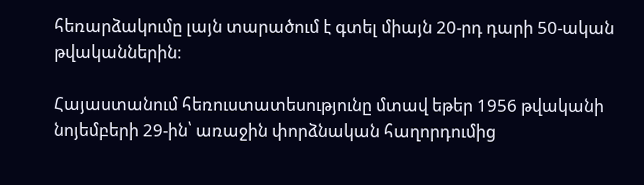հեռարձակումը լայն տարածում է գտել միայն 20-րդ դարի 50-ական թվականներին։

Հայաստանում հեռուստատեսությունը մտավ եթեր 1956 թվականի նոյեմբերի 29-ին՝ առաջին փորձնական հաղորդումից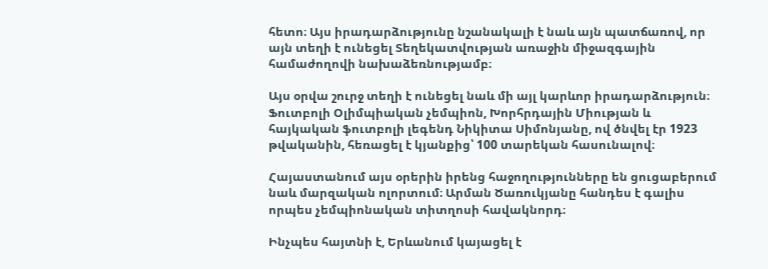հետո։ Այս իրադարձությունը նշանակալի է նաև այն պատճառով, որ այն տեղի է ունեցել Տեղեկատվության առաջին միջազգային համաժողովի նախաձեռնությամբ։

Այս օրվա շուրջ տեղի է ունեցել նաև մի այլ կարևոր իրադարձություն։ Ֆուտբոլի Օլիմպիական չեմպիոն, Խորհրդային Միության և հայկական ֆուտբոլի լեգենդ Նիկիտա Սիմոնյանը, ով ծնվել էր 1923 թվականին, հեռացել է կյանքից՝ 100 տարեկան հասունալով։

Հայաստանում այս օրերին իրենց հաջողությունները են ցուցաբերում նաև մարզական ոլորտում։ Արման Ծառուկյանը հանդես է գալիս որպես չեմպիոնական տիտղոսի հավակնորդ։

Ինչպես հայտնի է, Երևանում կայացել է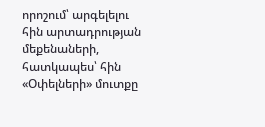որոշում՝ արգելելու հին արտադրության մեքենաների, հատկապես՝ հին «Օփելների» մուտքը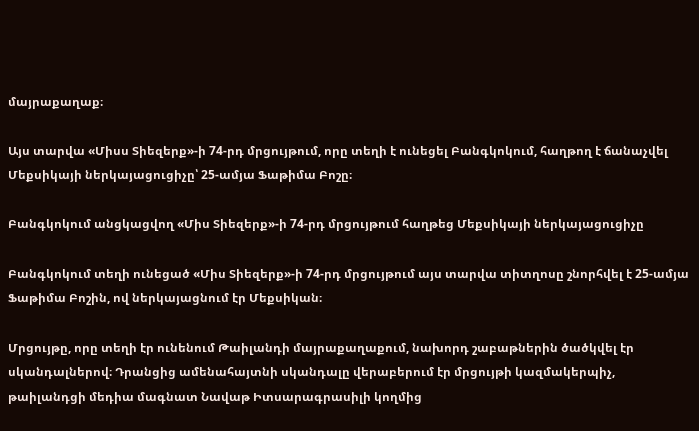մայրաքաղաք։

Այս տարվա «Միսս Տիեզերք»-ի 74-րդ մրցույթում, որը տեղի է ունեցել Բանգկոկում, հաղթող է ճանաչվել Մեքսիկայի ներկայացուցիչը՝ 25-ամյա Ֆաթիմա Բոշը։

Բանգկոկում անցկացվող «Միս Տիեզերք»-ի 74-րդ մրցույթում հաղթեց Մեքսիկայի ներկայացուցիչը

Բանգկոկում տեղի ունեցած «Միս Տիեզերք»-ի 74-րդ մրցույթում այս տարվա տիտղոսը շնորհվել է 25-ամյա Ֆաթիմա Բոշին, ով ներկայացնում էր Մեքսիկան։

Մրցույթը, որը տեղի էր ունենում Թաիլանդի մայրաքաղաքում, նախորդ շաբաթներին ծածկվել էր սկանդալներով։ Դրանցից ամենահայտնի սկանդալը վերաբերում էր մրցույթի կազմակերպիչ, թաիլանդցի մեդիա մագնատ Նավաթ Իտսարագրասիլի կողմից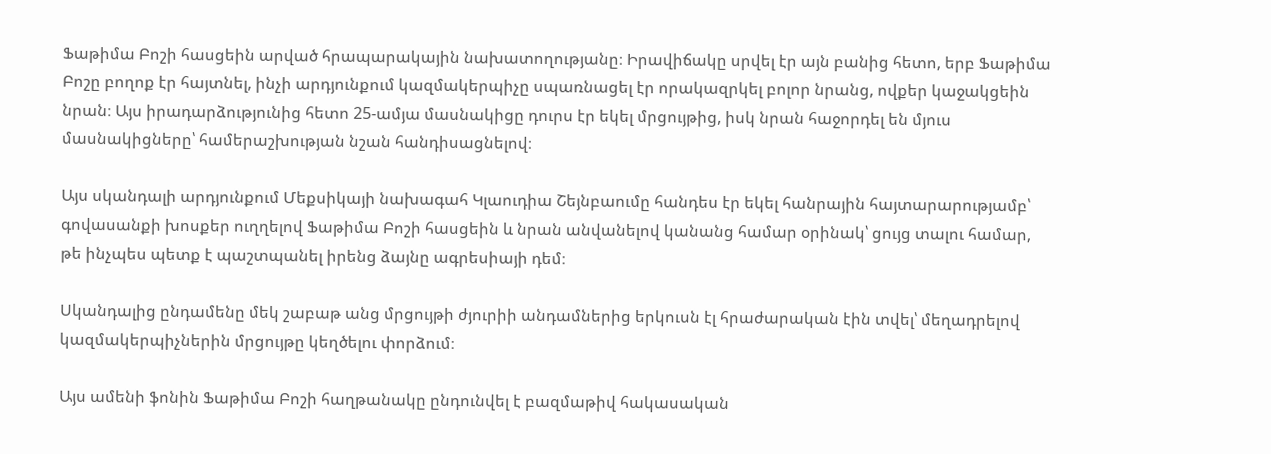Ֆաթիմա Բոշի հասցեին արված հրապարակային նախատողությանը։ Իրավիճակը սրվել էր այն բանից հետո, երբ Ֆաթիմա Բոշը բողոք էր հայտնել, ինչի արդյունքում կազմակերպիչը սպառնացել էր որակազրկել բոլոր նրանց, ովքեր կաջակցեին նրան։ Այս իրադարձությունից հետո 25-ամյա մասնակիցը դուրս էր եկել մրցույթից, իսկ նրան հաջորդել են մյուս մասնակիցները՝ համերաշխության նշան հանդիսացնելով։

Այս սկանդալի արդյունքում Մեքսիկայի նախագահ Կլաուդիա Շեյնբաումը հանդես էր եկել հանրային հայտարարությամբ՝ գովասանքի խոսքեր ուղղելով Ֆաթիմա Բոշի հասցեին և նրան անվանելով կանանց համար օրինակ՝ ցույց տալու համար, թե ինչպես պետք է պաշտպանել իրենց ձայնը ագրեսիայի դեմ։

Սկանդալից ընդամենը մեկ շաբաթ անց մրցույթի ժյուրիի անդամներից երկուսն էլ հրաժարական էին տվել՝ մեղադրելով կազմակերպիչներին մրցույթը կեղծելու փորձում։

Այս ամենի ֆոնին Ֆաթիմա Բոշի հաղթանակը ընդունվել է բազմաթիվ հակասական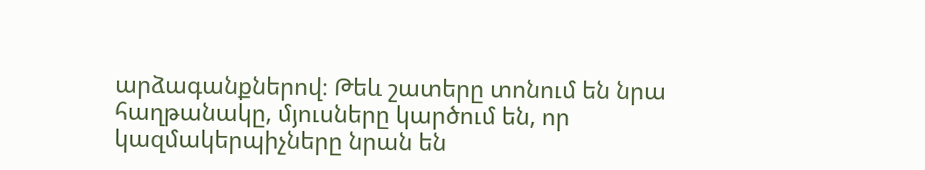արձագանքներով։ Թեև շատերը տոնում են նրա հաղթանակը, մյուսները կարծում են, որ կազմակերպիչները նրան են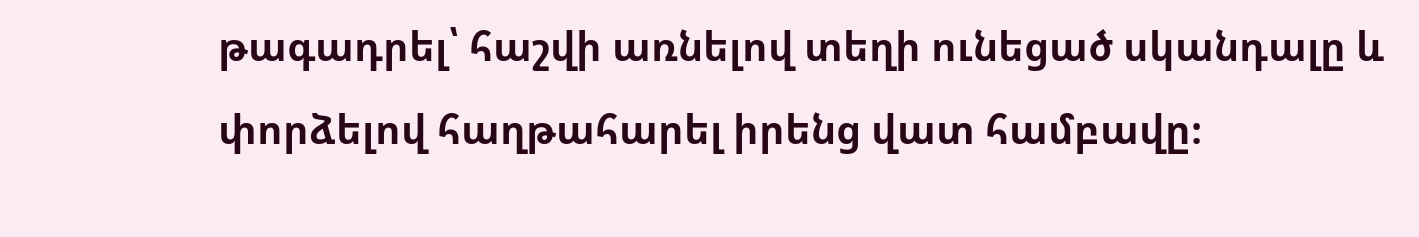թագադրել՝ հաշվի առնելով տեղի ունեցած սկանդալը և փորձելով հաղթահարել իրենց վատ համբավը։